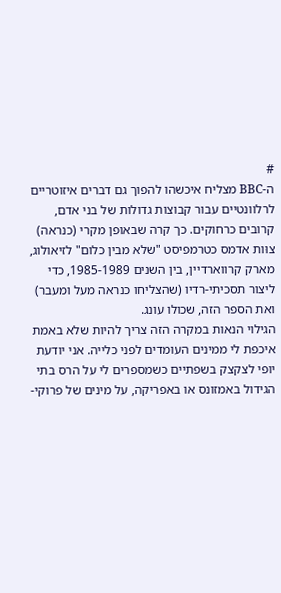#
ה-BBC מצליח איכשהו להפוך גם דברים איזוטריים לרלוונטיים עבור קבוצות גדולות של בני אדם, קרובים כרחוקים. כך קרה שבאופן מקרי (כנראה) צוּות אדמס כטרמפיסט "שלא מבין כלום" לזיאולוג, מארק קרווארדיין, בין השנים 1985-1989, כדי ליצור תסכיתי-רדיו (שהצליחו כנראה מעל ומעבר) ואת הספר הזה, שכולו עונג.
הגילוי הנאות במקרה הזה צריך להיות שלא באמת איכפת לי ממינים העומדים לפני כלייה. אני יודעת יופי לצקצק בשפתיים כשמספרים לי על הרס בתי הגידול באמזונס או באפריקה, על מינים של פרוקי-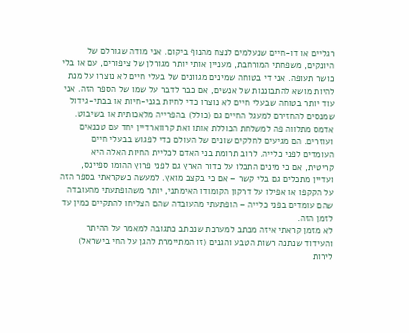רגליים או דו-חיים שנעלמים לנצח מהנוף ביקום. אני מודה שגורלם של היונקים, משפחתי המורחבת, מעניין אותי יותר מגורלן של ציפורים, עם או בלי כושר תעופה. אני די בטוחה שמינים מגוונים של בעלי חיים לא נוצרו על מנת להיות מושא להתבוננות של אנשים, אם כבר לדבר על שמו של הספר הזה. אני עוד יותר בטוחה שבעלי חיים לא נוצרו כדי לחיות בגני-חיות או בבתי-גידול שמנסים להחזירם למעגל החיים גם (כולל) בהפרייה מלאכותית או בשיבוט.
אדמס מתלווה פה למשלחת הכוללת אותו ואת קרווארדיין יחד עם טכנאים ועוזרים. הם מגיעים לחלקים שונים של העולם כדי לפגוש בבעלי חיים העומדים לפני כלייה. לרוב תרומת בני האדם לכליית החיות האלה היא קריטית, אם כי מינים התכלו על כדור הארץ גם לפני פרוץ ההומו ספיינס, ועדיין מתכלים גם בלי קשר – אם כי בקצב מואץ. למעשה כשקראתי בספר הזה על הקקפו או אפילו על דרקון הקומודו האימתני, יותר משהופתעתי מהעובדה שהם עומדים בפני כלייה – הופתעתי מהעובדה שהם הצליחו להתקיים כמין עד לזמן הזה.
לא מזמן קראתי איזה מכתב למערכת שנכתב כתגובה למאמר על ההיתר והעידוד שנתנה רשות הטבע והגנים (זו המתיימרת להגן על החי בישראל) לירות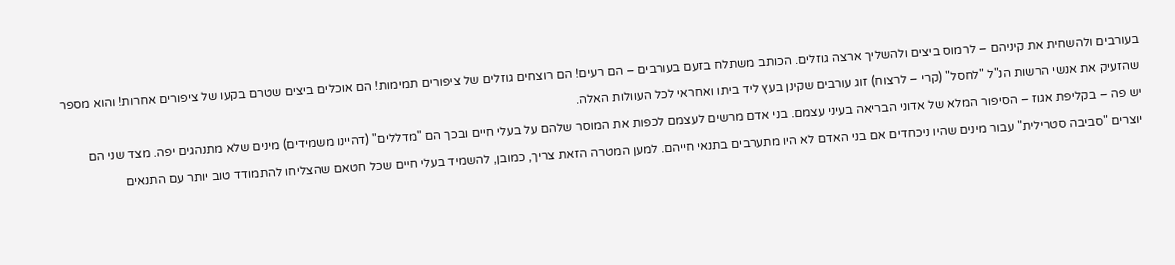בעורבים ולהשחית את קיניהם – לרמוס ביצים ולהשליך ארצה גוזלים. הכותב משתלח בזעם בעורבים – הם רעים! הם רוצחים גוזלים של ציפורים תמימות! הם אוכלים ביצים שטרם בקעו של ציפורים אחרות! והוא מספר שהזעיק את אנשי הרשות הנ"ל "לחסל" (קרי – לרצוח) זוג עורבים שקינן בעץ ליד ביתו ואחראי לכל העוולות האלה.
יש פה – בקליפת אגוז – הסיפור המלא של אדוני הבריאה בעיני עצמם. בני אדם מרשים לעצמם לכפות את המוסר שלהם על בעלי חיים ובכך הם "מדללים" (דהיינו משמידים) מינים שלא מתנהגים יפה. מצד שני הם יוצרים "סביבה סטרילית" עבור מינים שהיו ניכחדים אם בני האדם לא היו מתערבים בתנאי חייהם. למען המטרה הזאת צריך, כמובן, להשמיד בעלי חיים שכל חטאם שהצליחו להתמודד טוב יותר עם התנאים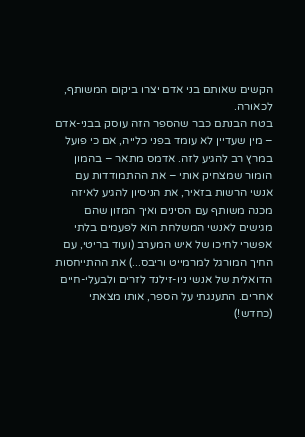הקשים שאותם בני אדם יצרו ביקום המשותף, לכאורה.
בטח הבנתם כבר שהספר הזה עוסק בבני-אדם – מין שעדיין לא עומד בפני כלייה, אם כי פועל במרץ רב להגיע לזה. אדמס מתאר – בהמון הומור שמצחיק אותי – את ההתמודדות עם אנשי הרשות בזאיר, את הניסיון להגיע לאיזה מכנה משותף עם הסינים ואיך המזון שהם מגישים לאנשי המשלחת הוא לפעמים בלתי אפשרי לחיכו של איש המערב (ועוד בריטי, עם החיך המורגל למרמייט וריבס...) את ההתייחסות הדואלית של אנשי ניו-זילנד לזרים ולבעלי-חיים אחרים. התענגתי על הספר, אותו מצאתי (כחדש!)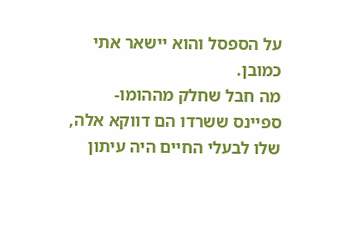על הספסל והוא יישאר אתי כמובן.
מה חבל שחלק מההומו-ספיינס ששרדו הם דווקא אלה, שלו לבעלי החיים היה עיתון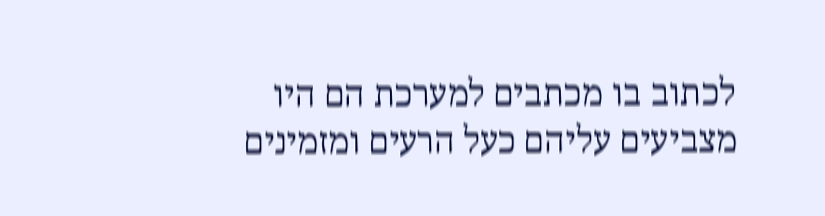לכתוב בו מכתבים למערכת הם היו מצביעים עליהם כעל הרעים ומזמינים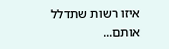איזו רשות שתדלל אותם...